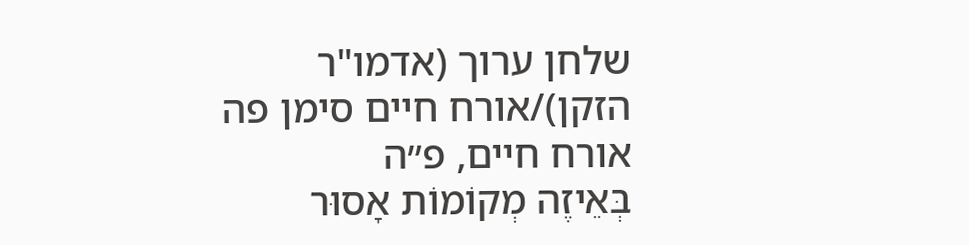שלחן ערוך (אדמו"ר הזקן)/אורח חיים סימן פה
אורח חיים, פ״ה
בְּאֵיזֶה מְקוֹמוֹת אָסוּר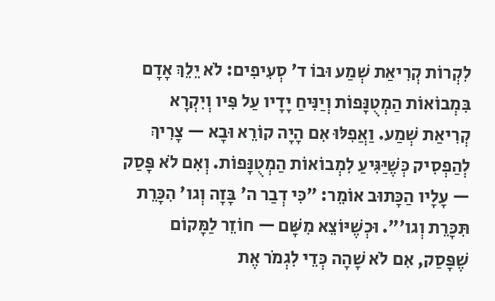לִקְרוֹת קְרִיאַת שְׁמַע וּבוֹ ד' סְעִיפִים: לֹא יֵלֵךְ אָדָם בִּמְבוֹאוֹת הַמְטֻנָּפוֹת וְיַנִּיחַ יָדָיו עַל פִּיו וְיִקְרָא קְרִיאַת שְׁמַע. וַאֲפִלּוּ אִם הָיָה קוֹרֵא וּבָא — צָרִיךְ לְהַפְסִיק כְּשֶׁיַּגִּיעַ לִמְבוֹאוֹת הַמְטֻנָּפוֹת. וְאִם לֹא פָּסַק — עָלָיו הַכָּתוּב אוֹמֵר: "כִּי דְבַר ה' בָּזָה וְגו' הִכָּרֵת תִּכָּרֵת וְגו'". וּכְשֶׁיּוֹצֵא מִשָּׁם — חוֹזֵר לַמָּקוֹם שֶׁפָּסַק, אִם לֹא שָׁהָה כְּדֵי לִגְמֹר אֶת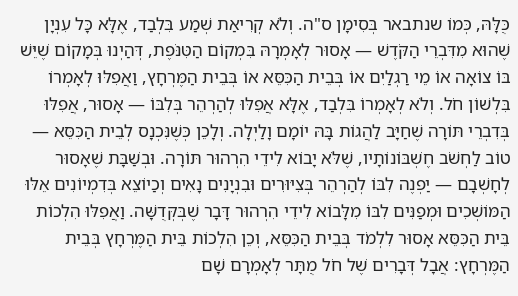כֻּלָּהּ, כְּמוֹ שנתבאר בְּסִימָן ס"ה. וְלֹא קְרִיאַת שְׁמַע בִּלְבַד, אֶלָּא כָּל עִנְיָן שֶׁהוּא מִדִּבְרֵי הַקֹּדֶשׁ — אָסוּר לְאָמְרָהּ בִּמְקוֹם הַטִּנֹּפֶת, דְּהַיְנוּ בְּמָקוֹם שֶׁיֵּשׁ בּוֹ צוֹאָה אוֹ מֵי רַגְלַיִם אוֹ בְּבֵית הַכִּסֵּא אוֹ בְּבֵית הַמֶּרְחָץ, וַאֲפִלּוּ לְאָמְרוֹ בִּלְשׁוֹן חֹל. וְלֹא לְאָמְרוֹ בִּלְבַד, אֶלָּא אֲפִלּוּ לְהַרְהֵר בְּלִבּוֹ — אָסוּר, אֲפִלּוּ בְּדִבְרֵי תּוֹרָה שֶׁחַיָּב לַהֲגוֹת בָּהּ יוֹמָם וָלַיְלָה. וְלָכֵן כְּשֶׁנִּכְנָס לְבֵית הַכִּסֵּא — טוֹב לַחְשֹׁב חֶשְׁבּוֹנוֹתָיו, שֶׁלֹּא יָבוֹא לִידֵי הִרְהוּר תּוֹרָה. וּבְשַׁבָּת שֶׁאָסוּר לְחָשְׁבָם — יַפְנֶה לִבּוֹ לְהַרְהֵר בְּצִיּוּרִים וּבִנְיָנִים נָאִים וְכַיוֹצֵא בְּדִמְיוֹנִים אֵלּוּ הַמּוֹשְׁכִים וּמְפַנִּים לִבּוֹ מִלָּבוֹא לִידֵי הִרְהוּר דָּבָר שֶׁבְּקְּדֻשָּׁה. וַאֲפִלּוּ הִלְכוֹת בֵּית הַכִּסֵּא אָסוּר לִלְמֹד בְּבֵית הַכִּסֵּא, וְכֵן הִלְכוֹת בֵּית הַמֶּרְחָץ בְּבֵית הַמֶּרְחָץ: אֲבָל דְּבָרִים שֶׁל חֹל מֻתָּר לְאָמְרָם שָׁם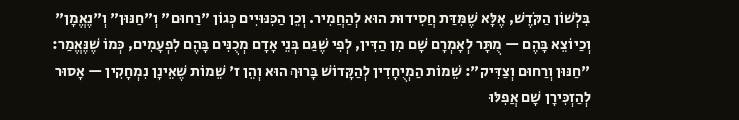בִּלְשׁוֹן הַקֹּדֶשׁ, אֶלָּא שֶׁמִּדַּת חֲסִידוּת הוּא לְהַחֲמִיר. וְכֵן הַכִּנּוּיִים כְּגוֹן "רַחוּם" וְ"חַנּוּן" וְ"נֶאֱמָן" וְכַיוֹצֵא בָּהֶם — מֻתָּר לְאָמְרָם שָׁם מִן הַדִּין, לְפִי שֶׁגַּם בְּנֵי אָדָם מְכֻנִּים בָּהֶם לִפְעָמִים, כְּמוֹ שֶׁנֶּאֱמַר: "חַנּוּן וְרַחוּם וְצַדִּיק": שֵׁמוֹת הַמְיֻחָדִין לְהַקָּדוֹשׁ בָּרוּךְ הוּא וְהֵן ז' שֵׁמוֹת שֶׁאֵינָן נִמְחָקִין — אָסוּר לְהַזְכִּירָן שָׁם אֲפִלּוּ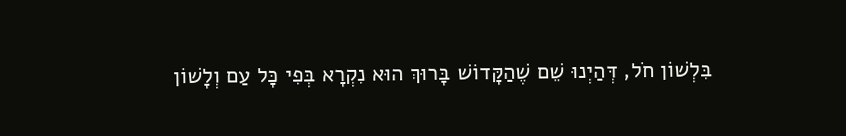בִּלְשׁוֹן חֹל, דְּהַיְנוּ שֵׁם שֶׁהַקָּדוֹשׁ בָּרוּךְ הוּא נִקְרָא בְּפִי כָּל עַם וְלָשׁוֹן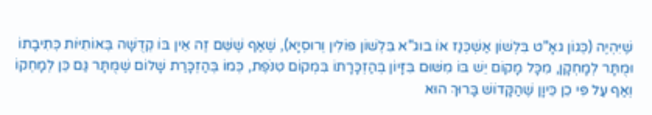שֶׁיִּהְיֶה (כְּגוֹן גאָ"ט בִּלְשׁוֹן אַשְׁכְּנַז אוֹ בוג"א בִּלְשׁוֹן פּוֹלִין וְרוּסְיָא), שֶׁאַף שֶׁשֵּׁם זֶה אֵין בּוֹ קְדֻשָּׁה בְּאוֹתִיּוֹת כְּתִיבָתוֹ וּמֻתָּר לְמָחְקָן, מִכָּל מָקוֹם יֵשׁ בּוֹ מִשּׁוּם בִּזָּיוֹן בְּהַזְכָּרָתוֹ בִּמְקוֹם טִנֹּפֶת, כְּמוֹ בְּהַזְכָּרַת שָׁלוֹם שֶׁמֻּתָּר גַּם כֵּן לְמָחְקוֹ וְאַף עַל פִּי כֵן כֵּיוָן שֶׁהַקָּדוֹשׁ בָּרוּךְ הוּא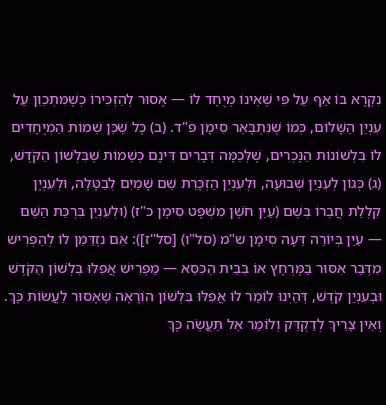נִקְרָא בּוֹ אַף עַל פִּי שֶׁאֵינוֹ מְיֻחָד לוֹ — אָסוּר לְהַזְכִּירוֹ כְּשֶׁמִּתְכַוֵּן עַל עִנְיַן הַשָּׁלוֹם, כְּמוֹ שֶׁנִּתְבָּאֵר סִימָן פ"ד. (ב) כָּל שֶׁכֵּן שֵׁמוֹת הַמְיֻחָדִים לוֹ בִּלְשׁוֹנוֹת הַנָּכְרִים, שֶׁלְּכַמָּה דְּבָרִים דִּינָם כְּשֵׁמוֹת שֶׁבִּלְשׁוֹן הַקֹּדֶשׁ, (ג) כְּגוֹן לְעִנְיַן שְׁבוּעָה, וּלְעִנְיַן הַזְכָּרַת שֵׁם שָׁמַיִם לְבַטָּלָה, וּלְעִנְיָן קִלְלַת חֲבֵרוֹ בְּשֵׁם (עַיֵּן חֹשֶׁן מִשְׁפָּט סִימָן כ"ז) (וּלְעִנְיַן בִּרְכַּת הַשֵּׁם — עַיֵּן בְּיוֹרֵה דֵּעָה סִימָן ש"מ (סל"ו) [סל"ז]): אִם נִזְדַּמֵּן לוֹ לְהַפְרִישׁ מִדְּבַר אִסּוּר בַּמֶּרְחָץ אוֹ בְּבֵית הַכִּסֵּא — מַפְרִישׁ אֲפִלּוּ בִּלְשׁוֹן הַקֹּדֶשׁ וּבְעִנְיַן קֹדֶשׁ, דְּהַיְנוּ לוֹמַר לוֹ אֲפִלּוּ בִּלְשׁוֹן הוֹרָאָה שֶׁאָסוּר לַעֲשׂוֹת כָּךְ. וְאֵין צָרִיךְ לְדַקְדֵּק וְלוֹמַר אַל תַּעֲשֶׂה כָּךְ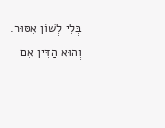בְּלִי לְשׁוֹן אִסּוּר. וְהוּא הַדִּין אִם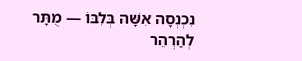נִכְנְסָה אִשָּׁה בְּלִבּוֹ — מֻתָּר לְהַרְהֵר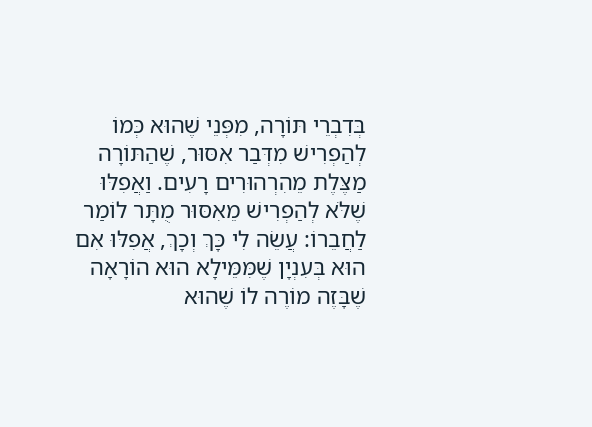בְּדִבְרֵי תּוֹרָה, מִפְּנֵי שֶׁהוּא כְּמוֹ לְהַפְרִישׁ מִדְּבַר אִסּוּר, שֶׁהַתּוֹרָה מַצֶּלֶת מֵהִרְהוּרִים רָעִים. וַאֲפִלּוּ שֶׁלֹּא לְהַפְרִישׁ מֵאִסּוּר מֻתָּר לוֹמַר לַחֲבֵרוֹ: עֲשֵׂה לִי כָּךְ וְכָךְ, אֲפִלּוּ אִם הוּא בְּעִנְיָן שֶׁמִּמֵּילָא הוּא הוֹרָאָה שֶׁבָּזֶה מוֹרֶה לוֹ שֶׁהוּא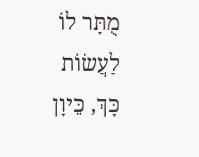מֻתָּר לוֹ לַעֲשׂוֹת כָּךְ, כֵּיוָן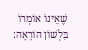שֶׁאֵינוֹ אוֹמְרוֹ בִּלְשׁוֹן הוֹרָאָה: